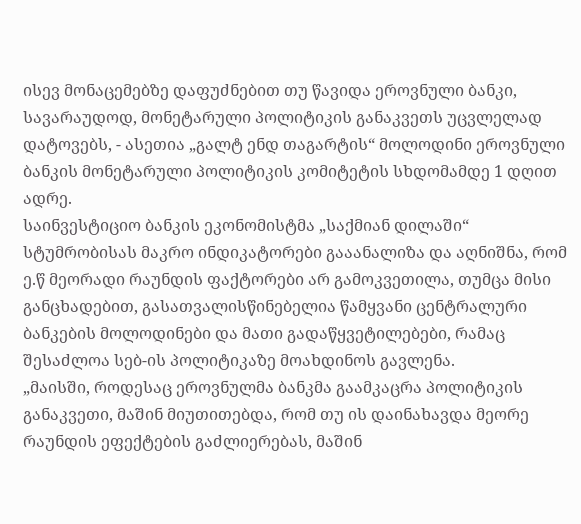ისევ მონაცემებზე დაფუძნებით თუ წავიდა ეროვნული ბანკი, სავარაუდოდ, მონეტარული პოლიტიკის განაკვეთს უცვლელად დატოვებს, - ასეთია „გალტ ენდ თაგარტის“ მოლოდინი ეროვნული ბანკის მონეტარული პოლიტიკის კომიტეტის სხდომამდე 1 დღით ადრე.
საინვესტიციო ბანკის ეკონომისტმა „საქმიან დილაში“ სტუმრობისას მაკრო ინდიკატორები გააანალიზა და აღნიშნა, რომ ე.წ მეორადი რაუნდის ფაქტორები არ გამოკვეთილა, თუმცა მისი განცხადებით, გასათვალისწინებელია წამყვანი ცენტრალური ბანკების მოლოდინები და მათი გადაწყვეტილებები, რამაც შესაძლოა სებ-ის პოლიტიკაზე მოახდინოს გავლენა.
„მაისში, როდესაც ეროვნულმა ბანკმა გაამკაცრა პოლიტიკის განაკვეთი, მაშინ მიუთითებდა, რომ თუ ის დაინახავდა მეორე რაუნდის ეფექტების გაძლიერებას, მაშინ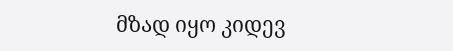მზად იყო კიდევ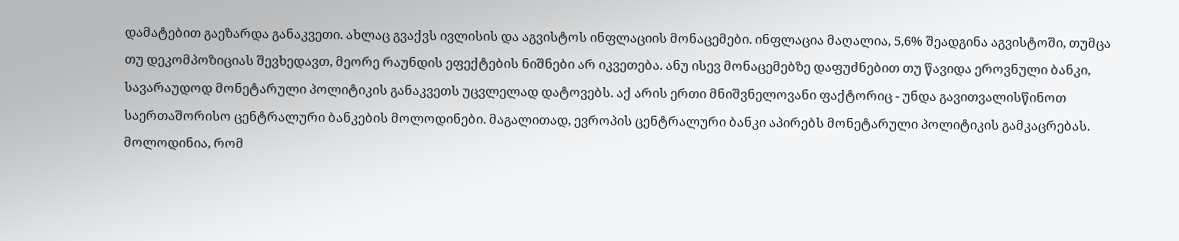დამატებით გაეზარდა განაკვეთი. ახლაც გვაქვს ივლისის და აგვისტოს ინფლაციის მონაცემები. ინფლაცია მაღალია, 5,6% შეადგინა აგვისტოში, თუმცა თუ დეკომპოზიციას შევხედავთ, მეორე რაუნდის ეფექტების ნიშნები არ იკვეთება. ანუ ისევ მონაცემებზე დაფუძნებით თუ წავიდა ეროვნული ბანკი, სავარაუდოდ მონეტარული პოლიტიკის განაკვეთს უცვლელად დატოვებს. აქ არის ერთი მნიშვნელოვანი ფაქტორიც - უნდა გავითვალისწინოთ საერთაშორისო ცენტრალური ბანკების მოლოდინები. მაგალითად, ევროპის ცენტრალური ბანკი აპირებს მონეტარული პოლიტიკის გამკაცრებას. მოლოდინია, რომ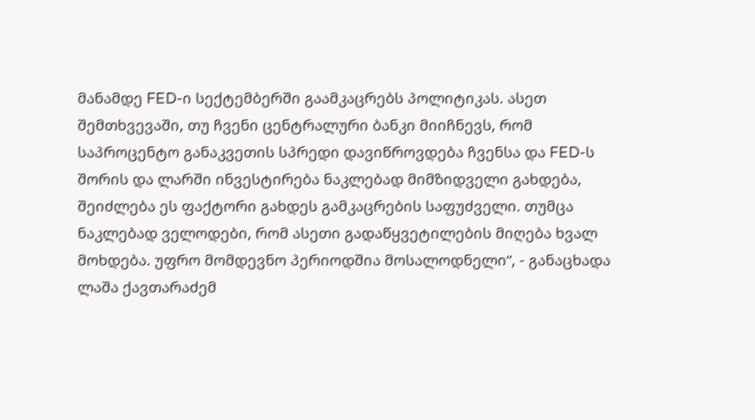მანამდე FED-ი სექტემბერში გაამკაცრებს პოლიტიკას. ასეთ შემთხვევაში, თუ ჩვენი ცენტრალური ბანკი მიიჩნევს, რომ საპროცენტო განაკვეთის სპრედი დავიწროვდება ჩვენსა და FED-ს შორის და ლარში ინვესტირება ნაკლებად მიმზიდველი გახდება, შეიძლება ეს ფაქტორი გახდეს გამკაცრების საფუძველი. თუმცა ნაკლებად ველოდები, რომ ასეთი გადაწყვეტილების მიღება ხვალ მოხდება. უფრო მომდევნო პერიოდშია მოსალოდნელი“, - განაცხადა ლაშა ქავთარაძემ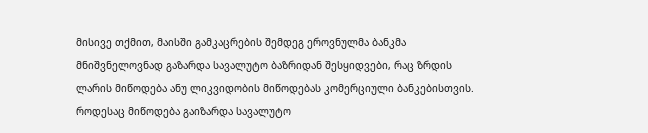მისივე თქმით, მაისში გამკაცრების შემდეგ ეროვნულმა ბანკმა მნიშვნელოვნად გაზარდა სავალუტო ბაზრიდან შესყიდვები, რაც ზრდის ლარის მიწოდება ანუ ლიკვიდობის მიწოდებას კომერციული ბანკებისთვის. როდესაც მიწოდება გაიზარდა სავალუტო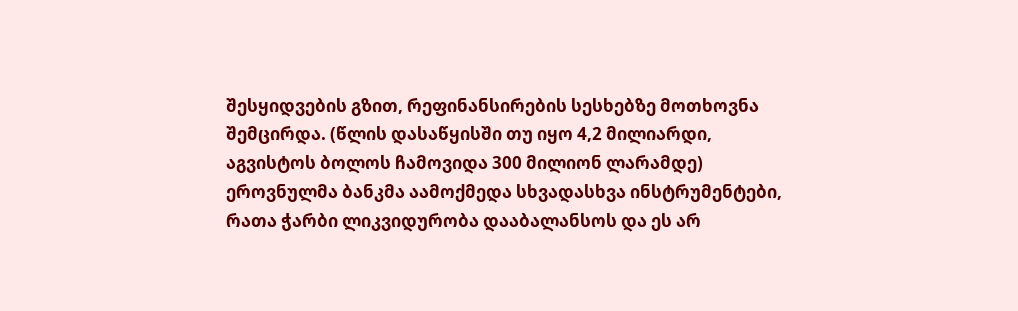შესყიდვების გზით, რეფინანსირების სესხებზე მოთხოვნა შემცირდა. (წლის დასაწყისში თუ იყო 4,2 მილიარდი, აგვისტოს ბოლოს ჩამოვიდა 300 მილიონ ლარამდე) ეროვნულმა ბანკმა აამოქმედა სხვადასხვა ინსტრუმენტები, რათა ჭარბი ლიკვიდურობა დააბალანსოს და ეს არ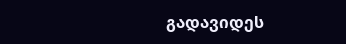გადავიდეს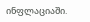ინფლაციაში.